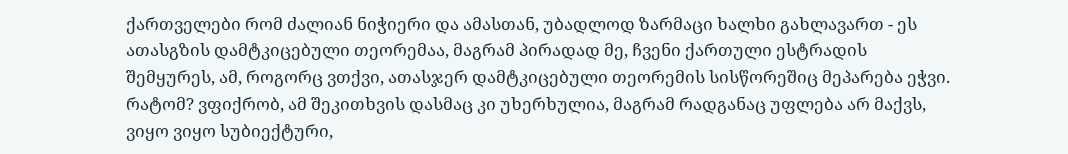ქართველები რომ ძალიან ნიჭიერი და ამასთან, უბადლოდ ზარმაცი ხალხი გახლავართ - ეს ათასგზის დამტკიცებული თეორემაა, მაგრამ პირადად მე, ჩვენი ქართული ესტრადის შემყურეს, ამ, როგორც ვთქვი, ათასჯერ დამტკიცებული თეორემის სისწორეშიც მეპარება ეჭვი.
რატომ? ვფიქრობ, ამ შეკითხვის დასმაც კი უხერხულია, მაგრამ რადგანაც უფლება არ მაქვს, ვიყო ვიყო სუბიექტური,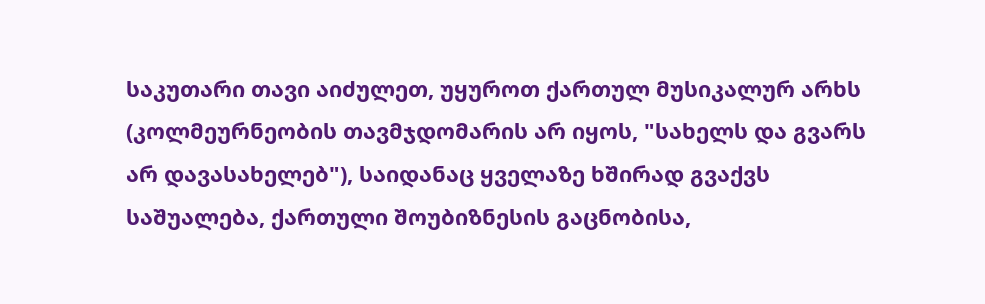საკუთარი თავი აიძულეთ, უყუროთ ქართულ მუსიკალურ არხს (კოლმეურნეობის თავმჯდომარის არ იყოს, "სახელს და გვარს არ დავასახელებ"), საიდანაც ყველაზე ხშირად გვაქვს საშუალება, ქართული შოუბიზნესის გაცნობისა,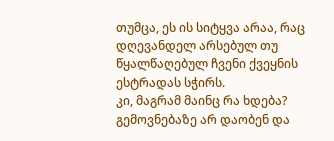თუმცა, ეს ის სიტყვა არაა, რაც დღევანდელ არსებულ თუ წყალწაღებულ ჩვენი ქვეყნის ესტრადას სჭირს.
კი, მაგრამ მაინც რა ხდება? გემოვნებაზე არ დაობენ და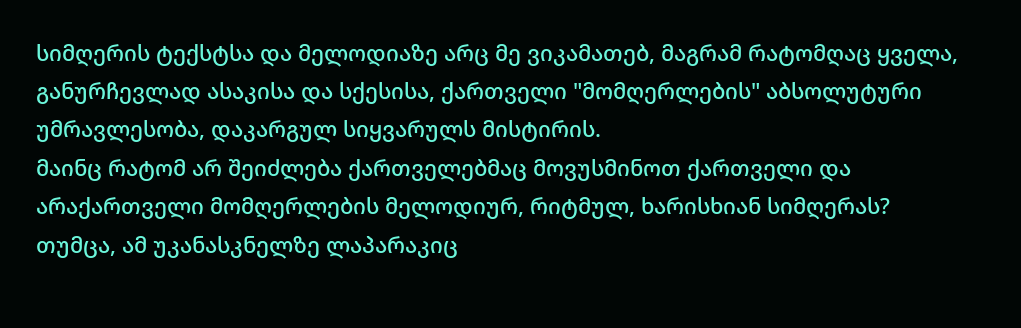სიმღერის ტექსტსა და მელოდიაზე არც მე ვიკამათებ, მაგრამ რატომღაც ყველა, განურჩევლად ასაკისა და სქესისა, ქართველი "მომღერლების" აბსოლუტური უმრავლესობა, დაკარგულ სიყვარულს მისტირის.
მაინც რატომ არ შეიძლება ქართველებმაც მოვუსმინოთ ქართველი და არაქართველი მომღერლების მელოდიურ, რიტმულ, ხარისხიან სიმღერას? თუმცა, ამ უკანასკნელზე ლაპარაკიც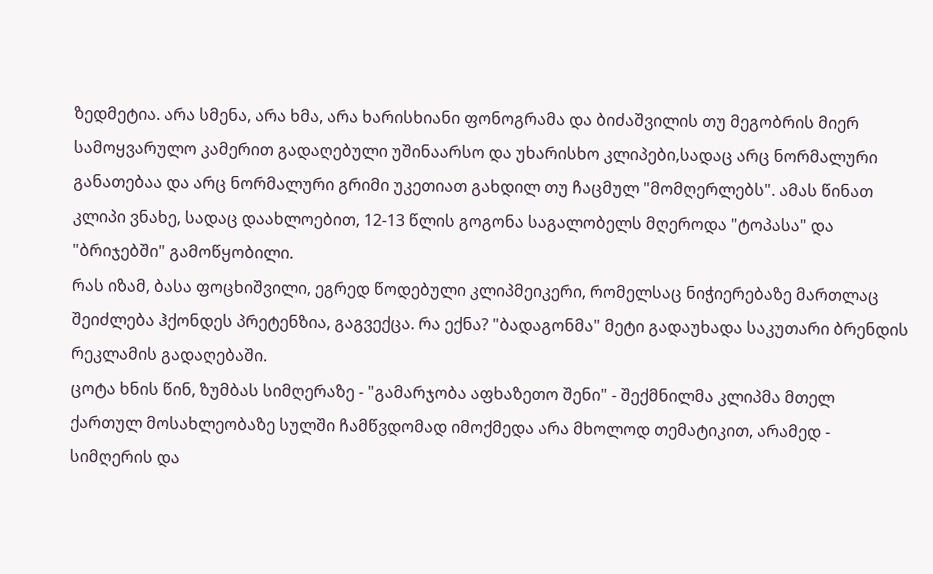ზედმეტია. არა სმენა, არა ხმა, არა ხარისხიანი ფონოგრამა და ბიძაშვილის თუ მეგობრის მიერ სამოყვარულო კამერით გადაღებული უშინაარსო და უხარისხო კლიპები,სადაც არც ნორმალური განათებაა და არც ნორმალური გრიმი უკეთიათ გახდილ თუ ჩაცმულ "მომღერლებს". ამას წინათ კლიპი ვნახე, სადაც დაახლოებით, 12-13 წლის გოგონა საგალობელს მღეროდა "ტოპასა" და "ბრიჯებში" გამოწყობილი.
რას იზამ, ბასა ფოცხიშვილი, ეგრედ წოდებული კლიპმეიკერი, რომელსაც ნიჭიერებაზე მართლაც შეიძლება ჰქონდეს პრეტენზია, გაგვექცა. რა ექნა? "ბადაგონმა" მეტი გადაუხადა საკუთარი ბრენდის რეკლამის გადაღებაში.
ცოტა ხნის წინ, ზუმბას სიმღერაზე - "გამარჯობა აფხაზეთო შენი" - შექმნილმა კლიპმა მთელ ქართულ მოსახლეობაზე სულში ჩამწვდომად იმოქმედა არა მხოლოდ თემატიკით, არამედ - სიმღერის და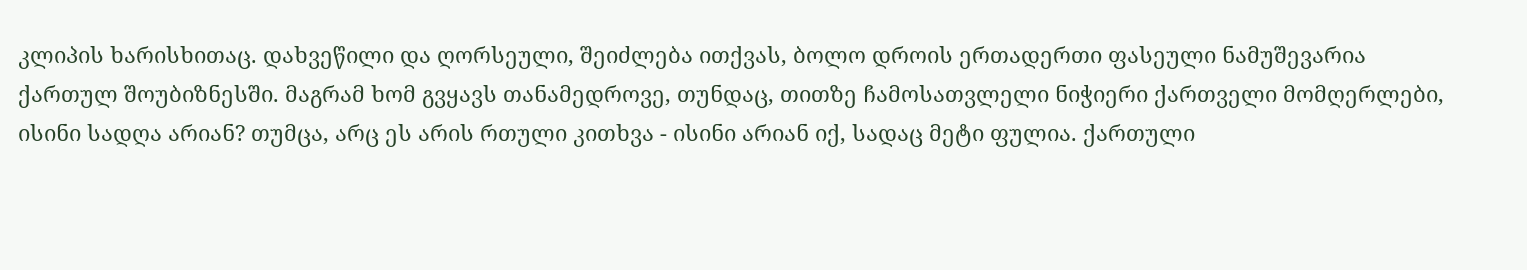კლიპის ხარისხითაც. დახვეწილი და ღორსეული, შეიძლება ითქვას, ბოლო დროის ერთადერთი ფასეული ნამუშევარია ქართულ შოუბიზნესში. მაგრამ ხომ გვყავს თანამედროვე, თუნდაც, თითზე ჩამოსათვლელი ნიჭიერი ქართველი მომღერლები, ისინი სადღა არიან? თუმცა, არც ეს არის რთული კითხვა - ისინი არიან იქ, სადაც მეტი ფულია. ქართული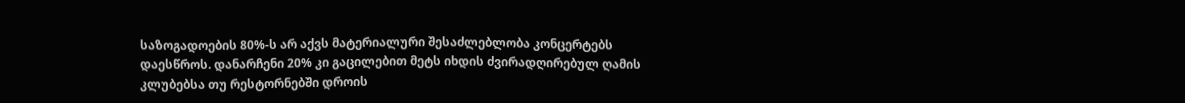საზოგადოების 80%-ს არ აქვს მატერიალური შესაძლებლობა კონცერტებს დაესწროს. დანარჩენი 20% კი გაცილებით მეტს იხდის ძვირადღირებულ ღამის კლუბებსა თუ რესტორნებში დროის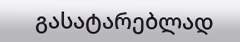გასატარებლად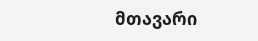მთავარი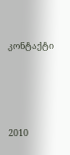კონტაქტი




2010